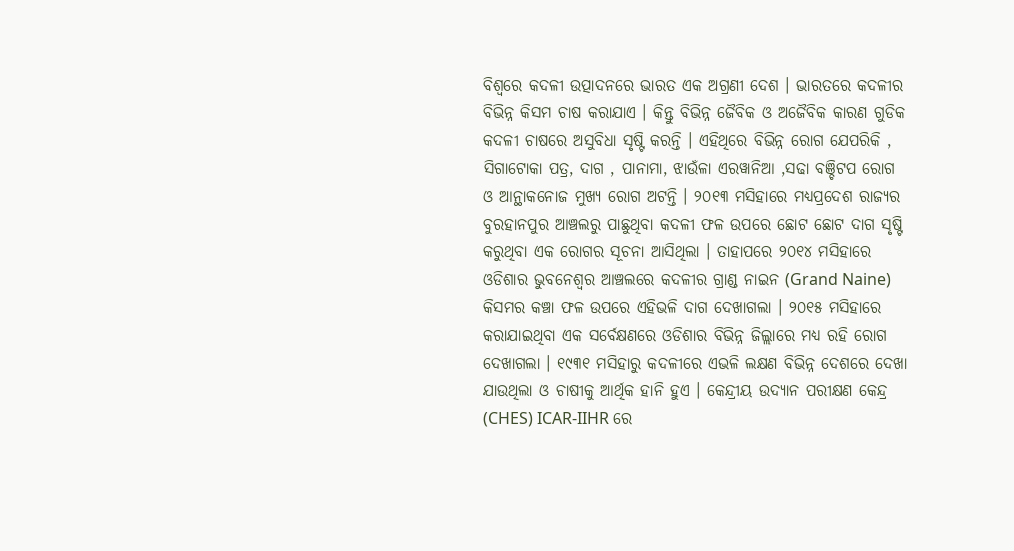ବିଶ୍ଵରେ କଦଳୀ ଉତ୍ପାଦନରେ ଭାରତ ଏକ ଅଗ୍ରଣୀ ଦେଶ । ଭାରତରେ କଦଳୀର ବିଭିନ୍ନ କିସମ ଚାଷ କରାଯାଏ । କିନ୍ତୁ ବିଭିନ୍ନ ଜୈବିକ ଓ ଅଜୈବିକ କାରଣ ଗୁଡିକ କଦଳୀ ଚାଷରେ ଅସୁବିଧା ସୃଷ୍ଟି କରନ୍ତି । ଏହିଥିରେ ବିଭିନ୍ନ ରୋଗ ଯେପରିକି , ସିଗାଟୋକା ପତ୍ର, ଦାଗ , ପାନାମା, ଝାଉଁଳା ଏରୱାନିଆ ,ସଢା ବଞ୍ଚିଟପ ରୋଗ ଓ ଆନ୍ଥାକନୋଜ ମୁଖ୍ୟ ରୋଗ ଅଟନ୍ତି । ୨୦୧୩ ମସିହାରେ ମଧ୍ୟପ୍ରଦେଶ ରାଜ୍ୟର ବୁରହାନପୁର ଆଞ୍ଚଲରୁ ପାଛୁଥିବା କଦଳୀ ଫଳ ଉପରେ ଛୋଟ ଛୋଟ ଦାଗ ସୃଷ୍ଟି କରୁଥିବା ଏକ ରୋଗର ସୂଚନା ଆସିଥିଲା । ତାହାପରେ ୨୦୧୪ ମସିହାରେ ଓଡିଶାର ଭୁବନେଶ୍ଵର ଆଞ୍ଚଲରେ କଦଳୀର ଗ୍ରାଣ୍ଡ ନାଇନ (Grand Naine) କିସମର କଞ୍ଚା ଫଳ ଉପରେ ଏହିଭଳି ଦାଗ ଦେଖାଗଲା । ୨୦୧୫ ମସିହାରେ କରାଯାଇଥିବା ଏକ ସର୍ବେକ୍ଷଣରେ ଓଡିଶାର ବିଭିନ୍ନ ଜିଲ୍ଲାରେ ମଧ୍ୟ ରହି ରୋଗ ଦେଖାଗଲା । ୧୯୩୧ ମସିହାରୁ କଦଳୀରେ ଏଭଳି ଲକ୍ଷଣ ବିଭିନ୍ନ ଦେଶରେ ଦେଖା ଯାଉଥିଲା ଓ ଚାଷୀକୁ ଆର୍ଥିକ ହାନି ହୁଏ । କେନ୍ଦ୍ରୀୟ ଉଦ୍ୟାନ ପରୀକ୍ଷଣ କେନ୍ଦ୍ର (CHES) ICAR-IIHR ରେ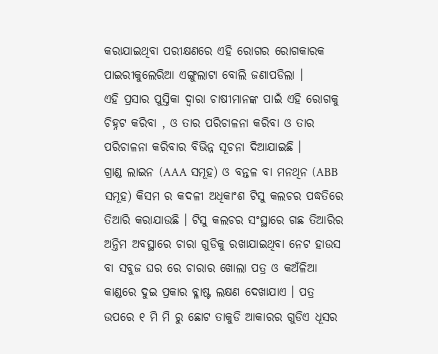କରାଯାଇଥିବା ପରୀକ୍ଷଣରେ ଏହି ରୋଗର ରୋଗକାରକ ପାଇରୀକୁଲେରିଆ ଏଙ୍ଗୁଲାଟା ବୋଲି ଜଣାପଡିଲା ।
ଏହି ପ୍ରସାର ପୁସ୍ତିକା ଦ୍ଵାରା ଚାଷୀମାନଙ୍କ ପାଇଁ ଏହି ରୋଗକୁ ଚିହ୍ନଟ କରିବା , ଓ ତାର ପରିଚାଳନା କରିବା ଓ ତାର ପରିଚାଳନା କରିବାର ବିଭିନ୍ନ ସୂଚନା ଦିଆଯାଇଛି ।
ଗ୍ରାଣ୍ଡ ଲାଇନ (AAA ସମୂହ) ଓ ବନ୍ତଳ ବା ମନଥିନ (ABB ସମୂହ) କିସମ ର କଦଳୀ ଅଧିକାଂଶ ଟିସୁ କଲଚର ପଦ୍ଧତିରେ ତିଆରି କରାଯାଉଛି । ଟିସୁ କଲଚର ସଂସ୍ଥାରେ ଗଛ ତିଆରିର ଅନ୍ତିମ ଅବସ୍ଥାରେ ଚାରା ଗୁଡିକୁ ରଖାଯାଇଥିବା ନେଟ ହାଉସ ବା ସବୁଜ ଘର ରେ ଚାରାର ଖୋଲା ପତ୍ର ଓ କଅଁଳିଆ କାଣ୍ଡରେ ଦୁଇ ପ୍ରକାର ବ୍ଳାଷ୍ଟ ଲକ୍ଷଣ ଦେଖାଯାଏ । ପତ୍ର ଉପରେ ୧ ମି ମି ରୁ ଛୋଟ ତାକୁଡି ଆକାରର ଗୁଡିଏ ଧୂସର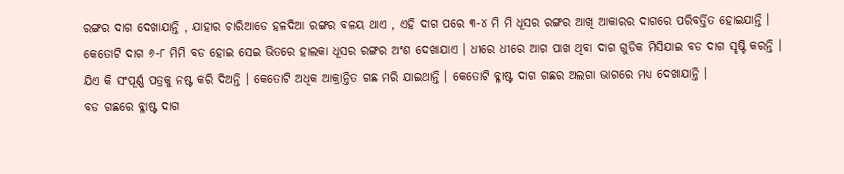ରଙ୍ଗର ଦାଗ ଦେଖାଯାନ୍ତି , ଯାହାର ଚାରିଆଡେ ହଳଦିଆ ରଙ୍ଗର ବଳୟ ଥାଏ , ଏହି ଦାଗ ପରେ ୩-୪ ମି ମି ଧୂସର ରଙ୍ଗର ଆଖି ଆକାରର ଦାଗରେ ପରିବର୍ତ୍ତିତ ହୋଇଯାନ୍ତି । କେତୋଟି ଦାଗ ୬-୮ ମିମି ବଡ ହୋଇ ସେଇ ଭିତରେ ହାଲକା ଧୂସର ରଙ୍ଗର ଅଂଶ ଦେଖାଯାଏ । ଧୀରେ ଧୀରେ ଆଗ ପାଖ ଥିବା ଦାଗ ଗୁଡିକ ମିସିଯାଇ ବଡ ଦାଗ ସୃଷ୍ଟି କରନ୍ତି । ଯିଏ କି ସଂପୂର୍ଣ୍ଣ ପତ୍ରକୁ ନଷ୍ଟ କରି ଦିଅନ୍ତି । କେତୋଟି ଅଧିକ ଆକ୍ରାନ୍ତିତ ଗଛ ମରି ଯାଇଥାନ୍ତି । କେତୋଟି ବ୍ଳାଷ୍ଟ ଦାଗ ଗଛର ଅଲଗା ଭାଗରେ ମଧ୍ୟ ଦେଖାଯାନ୍ତି ।
ବଡ ଗଛରେ ବ୍ଳାଷ୍ଟ ଦାଗ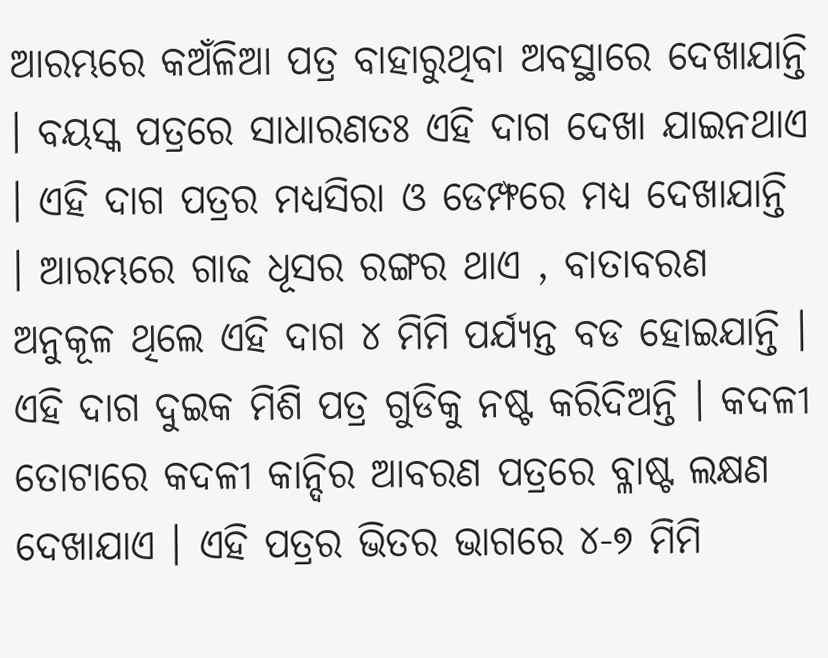ଆରମ୍ଭରେ କଅଁଳିଆ ପତ୍ର ବାହାରୁଥିବା ଅବସ୍ଥାରେ ଦେଖାଯାନ୍ତି । ବୟସ୍କ ପତ୍ରରେ ସାଧାରଣତଃ ଏହି ଦାଗ ଦେଖା ଯାଇନଥାଏ । ଏହି ଦାଗ ପତ୍ରର ମଧ୍ୟସିରା ଓ ଡେମ୍ଫରେ ମଧ୍ୟ ଦେଖାଯାନ୍ତି । ଆରମ୍ଭରେ ଗାଢ ଧୂସର ରଙ୍ଗର ଥାଏ , ବାତାବରଣ ଅନୁକୂଳ ଥିଲେ ଏହି ଦାଗ ୪ ମିମି ପର୍ଯ୍ୟନ୍ତ ବଡ ହୋଇଯାନ୍ତି । ଏହି ଦାଗ ଦୁଇକ ମିଶି ପତ୍ର ଗୁଡିକୁ ନଷ୍ଟ କରିଦିଅନ୍ତି । କଦଳୀ ତୋଟାରେ କଦଳୀ କାନ୍ଦିର ଆବରଣ ପତ୍ରରେ ବ୍ଳାଷ୍ଟ ଲକ୍ଷଣ ଦେଖାଯାଏ । ଏହି ପତ୍ରର ଭିତର ଭାଗରେ ୪-୭ ମିମି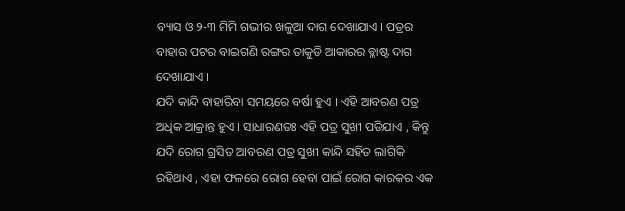ବ୍ୟାସ ଓ ୨-୩ ମିମି ଗଭୀର ଖଳୁଆ ଦାଗ ଦେଖାଯାଏ । ପତ୍ରର ବାହାର ପଟର ବାଇଗଣି ରଙ୍ଗର ତାକୁଡି ଆକାରର ବ୍ଳାଷ୍ଟ ଦାଗ ଦେଖାଯାଏ ।
ଯଦି କାନ୍ଦି ବାହାରିବା ସମୟରେ ବର୍ଷା ହୁଏ । ଏହି ଆବରଣ ପତ୍ର ଅଧିକ ଆକ୍ରାନ୍ତ ହୁଏ । ସାଧାରଣତଃ ଏହି ପତ୍ର ସୁଖୀ ପଡିଯାଏ , କିନ୍ତୁ ଯଦି ରୋଗ ଗ୍ରସିତ ଆବରଣ ପତ୍ର ସୁଖୀ କାନ୍ଦି ସହିତ ଲାଗିକି ରହିଥାଏ , ଏହା ଫଳରେ ରୋଗ ହେବା ପାଇଁ ରୋଗ କାରକର ଏକ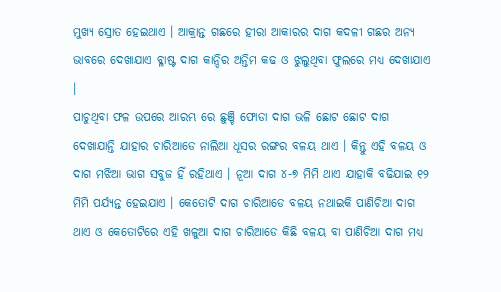ମୁଖ୍ୟ ସ୍ରୋତ ହେଇଥାଏ । ଆକ୍ରାନ୍ତ ଗଛରେ ହୀରା ଆକାରର ଦାଗ କଦଳୀ ଗଛର ଅନ୍ୟ ଭାବରେ ଦେଖାଯାଏ ବ୍ଳାଷ୍ଟ ଦାଗ କାନ୍ଦିର ଅନ୍ତିମ କଢ ଓ ଝୁଲୁଥିବା ଫୁଲରେ ମଧ୍ୟ ଦେଖାଯାଏ ।
ପାଚୁଥିବା ଫଳ ଉପରେ ଆରମ୍ଭ ରେ ଛୁଞ୍ଚି ଫୋଡା ଦାଗ ଭଳି ଛୋଟ ଛୋଟ ଦାଗ ଦେଖାଯାନ୍ତି ଯାହାର ଚାରିଆଡେ ନାଲିଆ ଧୂସର ରଙ୍ଗର ବଳୟ ଥାଏ । କିନ୍ତୁ ଏହି ବଳୟ ଓ ଦାଗ ମଝିଆ ଭାଗ ସବୁଜ ହିଁ ରହିଥାଏ । ନୂଆ ଦାଗ ୪-୭ ମିମି ଥାଏ ଯାହାକି ବଢିଯାଇ ୧୨ ମିମି ପର୍ଯ୍ୟନ୍ତ ହେଇଯାଏ । କେତୋଟି ଦାଗ ଚାରିଆଡେ ବଳୟ ନଥାଇକି ପାଣିଚିଆ ଦାଗ ଥାଏ ଓ କେତୋଟିରେ ଏହି ଖଳୁଆ ଦାଗ ଚାରିଆଡେ କିଛି ବଳୟ ବା ପାଣିଚିଆ ଦାଗ ମଧ୍ୟ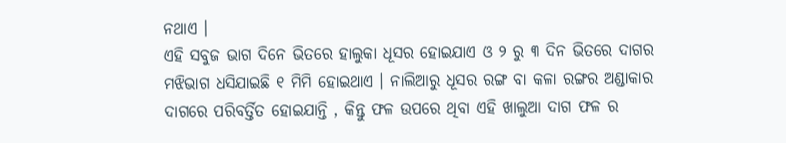ନଥାଏ ।
ଏହି ସବୁଜ ଭାଗ ଦିନେ ଭିତରେ ହାଲୁକା ଧୂସର ହୋଇଯାଏ ଓ ୨ ରୁ ୩ ଦିନ ଭିତରେ ଦାଗର ମଝିଭାଗ ଧସିଯାଇଛି ୧ ମିମି ହୋଇଥାଏ । ନାଲିଆରୁ ଧୂସର ରଙ୍ଗ ବା କଳା ରଙ୍ଗର ଅଣ୍ଡାକାର ଦାଗରେ ପରିବର୍ତ୍ତିତ ହୋଇଯାନ୍ତି , କିନ୍ତୁ ଫଳ ଉପରେ ଥିବା ଏହି ଖାଲୁଆ ଦାଗ ଫଳ ର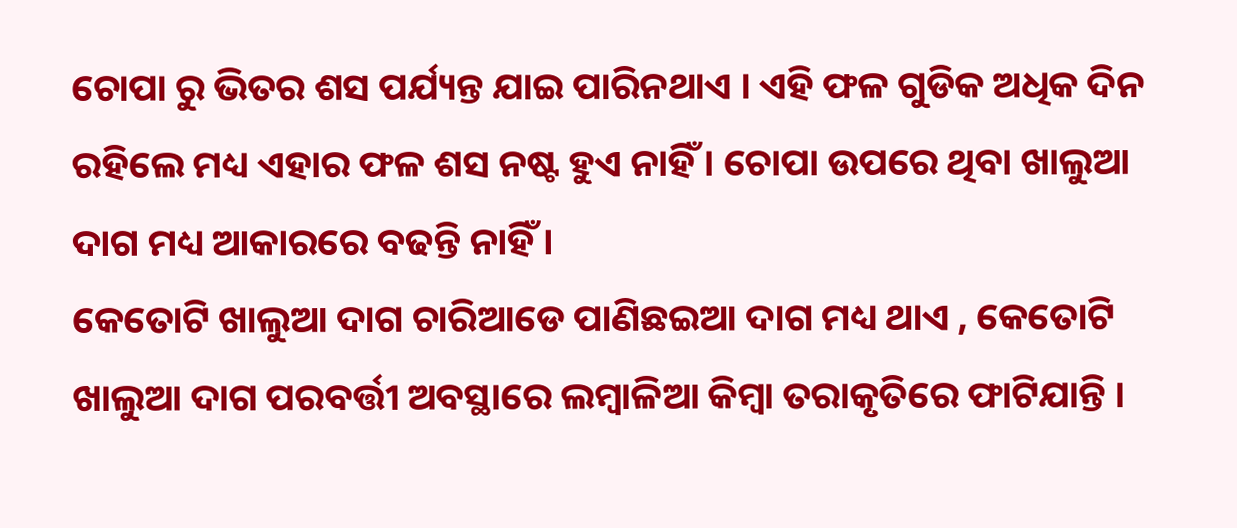ଚୋପା ରୁ ଭିତର ଶସ ପର୍ଯ୍ୟନ୍ତ ଯାଇ ପାରିନଥାଏ । ଏହି ଫଳ ଗୁଡିକ ଅଧିକ ଦିନ ରହିଲେ ମଧ୍ୟ ଏହାର ଫଳ ଶସ ନଷ୍ଟ ହୁଏ ନାହିଁ । ଚୋପା ଉପରେ ଥିବା ଖାଲୁଆ ଦାଗ ମଧ୍ୟ ଆକାରରେ ବଢନ୍ତି ନାହିଁ ।
କେତୋଟି ଖାଲୁଆ ଦାଗ ଚାରିଆଡେ ପାଣିଛଇଆ ଦାଗ ମଧ୍ୟ ଥାଏ , କେତୋଟି ଖାଲୁଆ ଦାଗ ପରବର୍ତ୍ତୀ ଅବସ୍ଥାରେ ଲମ୍ବାଳିଆ କିମ୍ବା ତରାକୃତିରେ ଫାଟିଯାନ୍ତି ।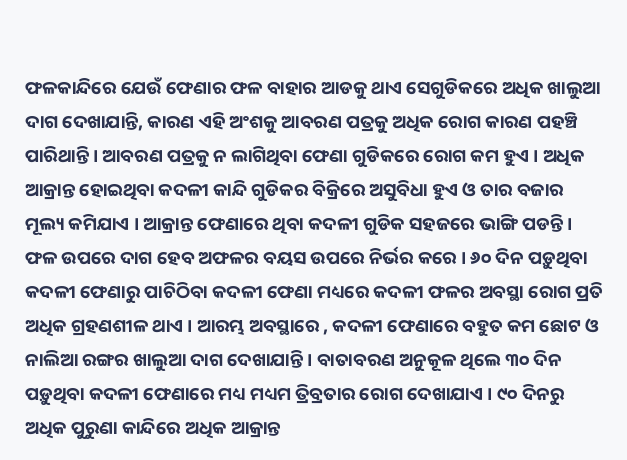ଫଳକାନ୍ଦିରେ ଯେଉଁ ଫେଣାର ଫଳ ବାହାର ଆଡକୁ ଥାଏ ସେଗୁଡିକରେ ଅଧିକ ଖାଲୁଆ ଦାଗ ଦେଖାଯାନ୍ତି, କାରଣ ଏହି ଅଂଶକୁ ଆବରଣ ପତ୍ରକୁ ଅଧିକ ରୋଗ କାରଣ ପହଞ୍ଚି ପାରିଥାନ୍ତି । ଆବରଣ ପତ୍ରକୁ ନ ଲାଗିଥିବା ଫେଣା ଗୁଡିକରେ ରୋଗ କମ ହୁଏ । ଅଧିକ ଆକ୍ରାନ୍ତ ହୋଇଥିବା କଦଳୀ କାନ୍ଦି ଗୁଡିକର ବିକ୍ରିରେ ଅସୁବିଧା ହୁଏ ଓ ତାର ବଜାର ମୂଲ୍ୟ କମିଯାଏ । ଆକ୍ରାନ୍ତ ଫେଣାରେ ଥିବା କଦଳୀ ଗୁଡିକ ସହଜରେ ଭାଙ୍ଗି ପଡନ୍ତି ।
ଫଳ ଉପରେ ଦାଗ ହେବ ଅଫଳର ବୟସ ଉପରେ ନିର୍ଭର କରେ । ୬୦ ଦିନ ପଡ଼ୁଥିବା କଦଳୀ ଫେଣାରୁ ପାଚିଠିବା କଦଳୀ ଫେଣା ମଧ୍ୟରେ କଦଳୀ ଫଳର ଅବସ୍ଥା ରୋଗ ପ୍ରତି ଅଧିକ ଗ୍ରହଣଶୀଳ ଥାଏ । ଆରମ୍ଭ ଅବସ୍ଥାରେ , କଦଳୀ ଫେଣାରେ ବହୁତ କମ ଛୋଟ ଓ ନାଲିଆ ରଙ୍ଗର ଖାଲୁଆ ଦାଗ ଦେଖାଯାନ୍ତି । ବାତାବରଣ ଅନୁକୂଳ ଥିଲେ ୩୦ ଦିନ ପଡ଼ୁଥିବା କଦଳୀ ଫେଣାରେ ମଧ୍ୟ ମଧ୍ୟମ ତ୍ରିବ୍ରତାର ରୋଗ ଦେଖାଯାଏ । ୯୦ ଦିନରୁ ଅଧିକ ପୁରୁଣା କାନ୍ଦିରେ ଅଧିକ ଆକ୍ରାନ୍ତ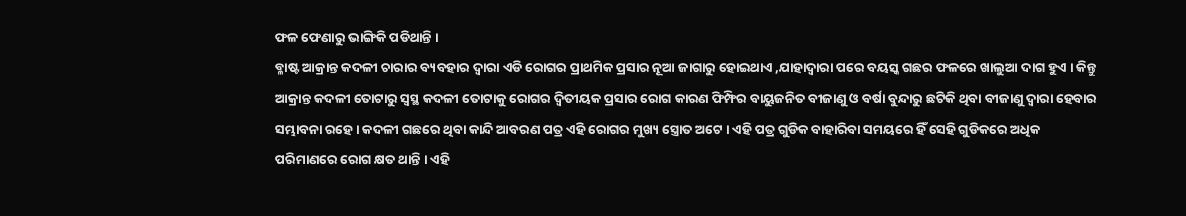ଫଳ ଫେଣାରୁ ଭାଙ୍ଗିକି ପଡିଥାନ୍ତି ।
ବ୍ଳାଷ୍ଟ ଆକ୍ରାନ୍ତ କଦଳୀ ଚାରାର ବ୍ୟବହାର ଦ୍ଵାରା ଏଡି ରୋଗର ପ୍ରାଥମିକ ପ୍ରସାର ନୂଆ ଜାଗାରୁ ହୋଇଥାଏ ,ଯାହାଦ୍ଵାରା ପରେ ବୟସ୍କ ଗଛର ଫଳରେ ଖାଲୁଆ ଦାଗ ହୁଏ । କିନ୍ତୁ ଆକ୍ରାନ୍ତ କଦଳୀ ତୋଟାରୁ ସ୍ଵସ୍ଥ କଦଳୀ ତୋଟାକୁ ରୋଗର ଦ୍ଵିତୀୟକ ପ୍ରସାର ରୋଗ କାରଣ ଫିମ୍ଫିର ବାୟୁଜନିତ ବୀଜାଣୁ ଓ ବର୍ଷା ବୁନ୍ଦାରୁ ଛଟିକି ଥିବା ବୀଜାଣୁ ଦ୍ଵାରା ହେବାର ସମ୍ଭାବନା ରହେ । କଦଳୀ ଗଛରେ ଥିବା କାନ୍ଦି ଆବରଣ ପତ୍ର ଏହି ରୋଗର ମୁଖ୍ୟ ସ୍ତ୍ରୋତ ଅଟେ । ଏହି ପତ୍ର ଗୁଡିକ ବାହାରିବା ସମୟରେ ହିଁ ସେହି ଗୁଡିକରେ ଅଧିକ ପରିମାଣରେ ରୋଗ କ୍ଷତ ଥାନ୍ତି । ଏହି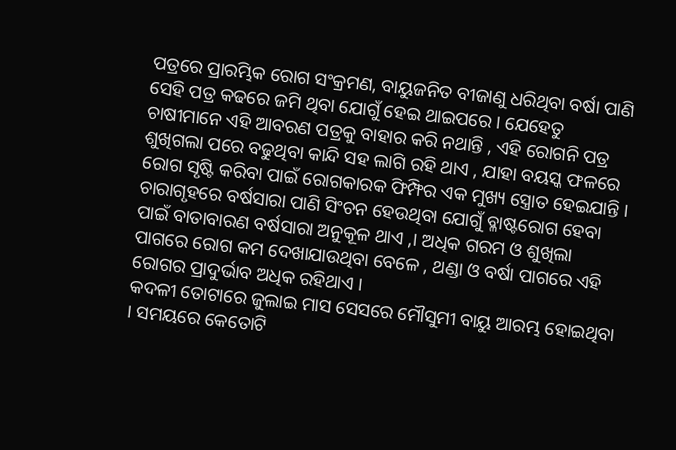ପତ୍ରରେ ପ୍ରାରମ୍ଭିକ ରୋଗ ସଂକ୍ରମଣ, ବାୟୁଜନିତ ବୀଜାଣୁ ଧରିଥିବା ବର୍ଷା ପାଣି ସେହି ପତ୍ର କଢରେ ଜମି ଥିବା ଯୋଗୁଁ ହେଇ ଥାଇପରେ । ଯେହେତୁ ଚାଷୀମାନେ ଏହି ଆବରଣ ପତ୍ରକୁ ବାହାର କରି ନଥାନ୍ତି , ଏହି ରୋଗନି ପତ୍ର ଶୁଖିଗଲା ପରେ ବଢୁଥିବା କାନ୍ଦି ସହ ଲାଗି ରହି ଥାଏ , ଯାହା ବୟସ୍କ ଫଳରେ ରୋଗ ସୃଷ୍ଟି କରିବା ପାଇଁ ରୋଗକାରକ ଫିମ୍ଫିର ଏକ ମୁଖ୍ୟ ସ୍ତ୍ରୋତ ହେଇଯାନ୍ତି ।
ଚାରାଗୃହରେ ବର୍ଷସାରା ପାଣି ସିଂଚନ ହେଉଥିବା ଯୋଗୁଁ ବ୍ଳାଷ୍ଟରୋଗ ହେବା ପାଇଁ ବାତାବାରଣ ବର୍ଷସାରା ଅନୁକୂଳ ଥାଏ ,। ଅଧିକ ଗରମ ଓ ଶୁଖିଲା ପାଗରେ ରୋଗ କମ ଦେଖାଯାଉଥିବା ବେଳେ , ଥଣ୍ଡା ଓ ବର୍ଷା ପାଗରେ ଏହି ରୋଗର ପ୍ରାଦୁର୍ଭାବ ଅଧିକ ରହିଥାଏ ।
କଦଳୀ ତୋଟାରେ ଜୁଲାଇ ମାସ ସେସରେ ମୌସୁମୀ ବାୟୁ ଆରମ୍ଭ ହୋଇଥିବା । ସମୟରେ କେତୋଟି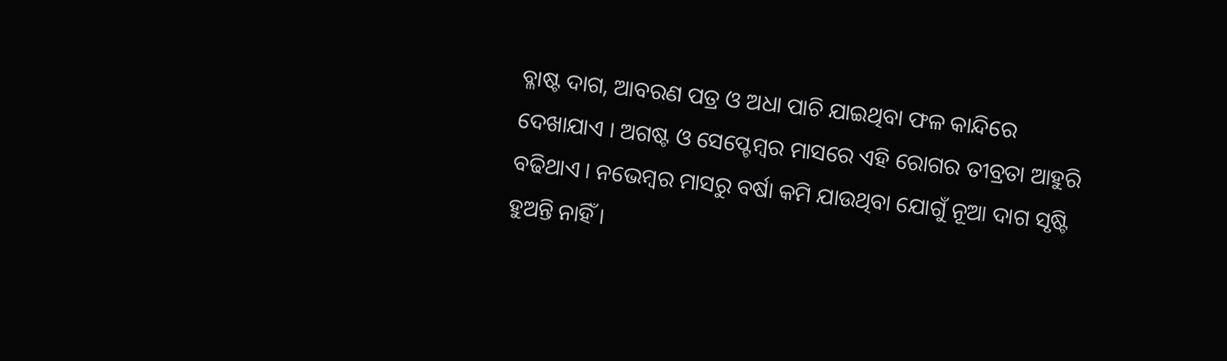ବ୍ଳାଷ୍ଟ ଦାଗ, ଆବରଣ ପତ୍ର ଓ ଅଧା ପାଚି ଯାଇଥିବା ଫଳ କାନ୍ଦିରେ ଦେଖାଯାଏ । ଅଗଷ୍ଟ ଓ ସେପ୍ଟେମ୍ବର ମାସରେ ଏହି ରୋଗର ତୀବ୍ରତା ଆହୁରି ବଢିଥାଏ । ନଭେମ୍ବର ମାସରୁ ବର୍ଷା କମି ଯାଉଥିବା ଯୋଗୁଁ ନୂଆ ଦାଗ ସୃଷ୍ଟି ହୁଅନ୍ତି ନାହିଁ ।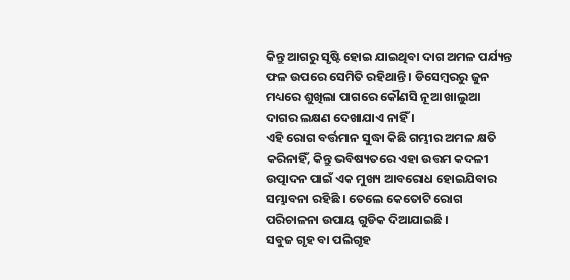କିନ୍ତୁ ଆଗରୁ ସୃଷ୍ଟି ହୋଇ ଯାଇଥିବା ଦାଗ ଅମଳ ପର୍ଯ୍ୟନ୍ତ ଫଳ ଉପରେ ସେମିତି ରହିଥାନ୍ତି । ଡିସେମ୍ବରରୁ ଜୁନ ମଧ୍ୟରେ ଶୁଖିଲା ପାଗରେ କୌଣସି ନୂଆ ଖାଲୁଆ ଦାଗର ଲକ୍ଷଣ ଦେଖାଯାଏ ନାହିଁ ।
ଏହି ରୋଗ ବର୍ତ୍ତମାନ ସୁଦ୍ଧା କିଛି ଗମ୍ଭୀର ଅମଳ କ୍ଷତି କରିନାହିଁ, କିନ୍ତୁ ଭବିଷ୍ୟତରେ ଏହା ଉତ୍ତମ କଦଳୀ ଉତ୍ପାଦନ ପାଇଁ ଏକ ମୁଖ୍ୟ ଆବରୋଧ ହୋଇଯିବାର ସମ୍ଭାବନା ରହିଛି । ତେଲେ କେତୋଟି ରୋଗ ପରିଚାଳନା ଉପାୟ ଗୁଡିକ ଦିଆଯାଇଛି ।
ସବୁଜ ଗୃହ ବା ପଲିଗୃହ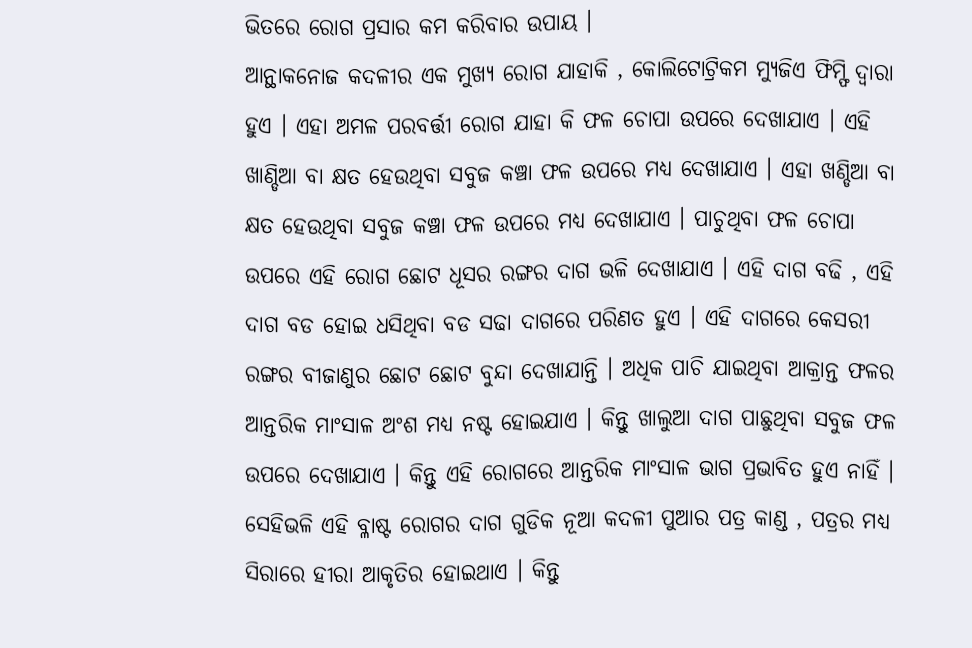ଭିତରେ ରୋଗ ପ୍ରସାର କମ କରିବାର ଉପାୟ ।
ଆନ୍ଥାକନୋଜ କଦଳୀର ଏକ ମୁଖ୍ୟ ରୋଗ ଯାହାକି , କୋଲିଟୋଟ୍ରିକମ ମ୍ୟୁଜିଏ ଫିମ୍ଫି ଦ୍ଵାରା ହୁଏ । ଏହା ଅମଳ ପରବର୍ତ୍ତୀ ରୋଗ ଯାହା କି ଫଳ ଚୋପା ଉପରେ ଦେଖାଯାଏ । ଏହି ଖାଣ୍ଡିଆ ବା କ୍ଷତ ହେଉଥିବା ସବୁଜ କଞ୍ଚା ଫଳ ଉପରେ ମଧ୍ୟ ଦେଖାଯାଏ । ଏହା ଖଣ୍ଡିଆ ବା କ୍ଷତ ହେଉଥିବା ସବୁଜ କଞ୍ଚା ଫଳ ଉପରେ ମଧ୍ୟ ଦେଖାଯାଏ । ପାଚୁଥିବା ଫଳ ଚୋପା ଉପରେ ଏହି ରୋଗ ଛୋଟ ଧୂସର ରଙ୍ଗର ଦାଗ ଭଳି ଦେଖାଯାଏ । ଏହି ଦାଗ ବଢି , ଏହି ଦାଗ ବଡ ହୋଇ ଧସିଥିବା ବଡ ସଢା ଦାଗରେ ପରିଣତ ହୁଏ । ଏହି ଦାଗରେ କେସରୀ ରଙ୍ଗର ବୀଜାଣୁର ଛୋଟ ଛୋଟ ବୁନ୍ଦା ଦେଖାଯାନ୍ତି । ଅଧିକ ପାଚି ଯାଇଥିବା ଆକ୍ରାନ୍ତ ଫଳର ଆନ୍ତରିକ ମାଂସାଳ ଅଂଶ ମଧ୍ୟ ନଷ୍ଟ ହୋଇଯାଏ । କିନ୍ତୁ ଖାଲୁଆ ଦାଗ ପାଛୁଥିବା ସବୁଜ ଫଳ ଉପରେ ଦେଖାଯାଏ । କିନ୍ତୁ ଏହି ରୋଗରେ ଆନ୍ତରିକ ମାଂସାଳ ଭାଗ ପ୍ରଭାବିତ ହୁଏ ନାହିଁ । ସେହିଭଳି ଏହି ବ୍ଳାଷ୍ଟ ରୋଗର ଦାଗ ଗୁଡିକ ନୂଆ କଦଳୀ ପୁଆର ପତ୍ର କାଣ୍ଡ , ପତ୍ରର ମଧ୍ୟ ସିରାରେ ହୀରା ଆକୃତିର ହୋଇଥାଏ । କିନ୍ତୁ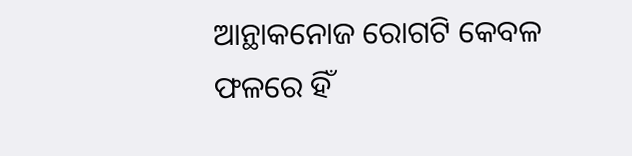ଆନ୍ଥାକନୋଜ ରୋଗଟି କେବଳ ଫଳରେ ହିଁ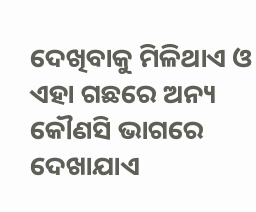ଦେଖିବାକୁ ମିଳିଥାଏ ଓ ଏହା ଗଛରେ ଅନ୍ୟ କୌଣସି ଭାଗରେ ଦେଖାଯାଏ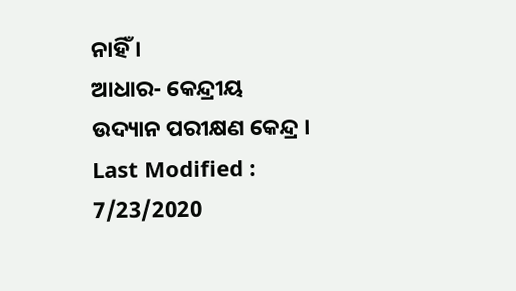ନାହିଁ ।
ଆଧାର- କେନ୍ଦ୍ରୀୟ ଉଦ୍ୟାନ ପରୀକ୍ଷଣ କେନ୍ଦ୍ର ।
Last Modified : 7/23/2020